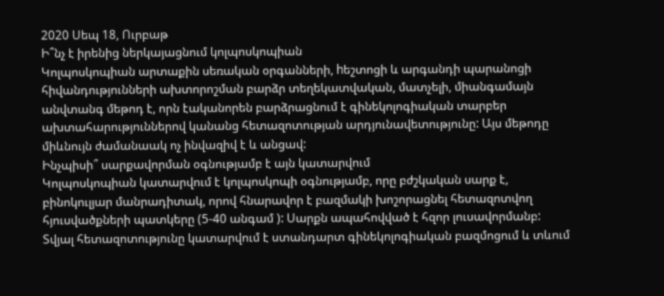2020 Սեպ 18, Ուրբաթ
Ի՞նչ է իրենից ներկայացնում կոլպոսկոպիան
Կոլպոսկոպիան արտաքին սեռական օրգանների, hեշտոցի և արգանդի պարանոցի հիվանդությունների ախտորոշման բարձր տեղեկատվական, մատչելի, միանգամայն անվտանգ մեթոդ է, որն էականորեն բարձրացնում է գինեկոլոգիական տարբեր ախտահարություններով կանանց հետազոտության արդյունավետությունը: Այս մեթոդը միևնույն ժամանաակ ոչ ինվազիվ է և անցավ:
Ինչպիսի՞ սարքավորման օգնությամբ է այն կատարվում
Կոլպոսկոպիան կատարվում է կոլպոսկոպի օգնությամբ, որը բժշկական սարք է, բինոկուլյար մանրադիտակ, որով հնարավոր է բազմակի խոշորացնել հետազոտվող հյուսվածքների պատկերը (5-40 անգամ ): Սարքն ապահովված է հզոր լուսավորմանբ:
Տվյալ հետազոտությունը կատարվում է ստանդարտ գինեկոլոգիական բազմոցում և տևում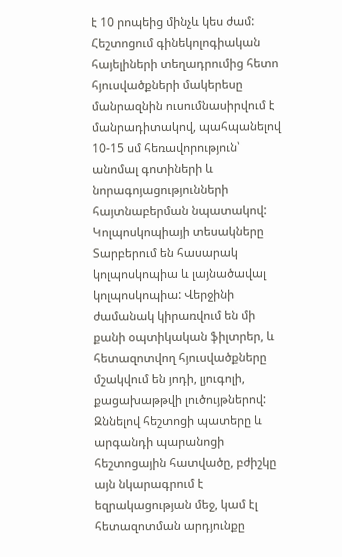է 10 րոպեից մինչև կես ժամ: Հեշտոցում գինեկոլոգիական հայելիների տեղադրումից հետո հյուսվածքների մակերեսը մանրազնին ուսումնասիրվում է մանրադիտակով, պահպանելով 10-15 սմ հեռավորություն՝ անոմալ գոտիների և նորագոյացությունների հայտնաբերման նպատակով:
Կոլպոսկոպիայի տեսակները
Տարբերում են հասարակ կոլպոսկոպիա և լայնածավալ կոլպոսկոպիա: Վերջինի ժամանակ կիրառվում են մի քանի օպտիկական ֆիլտրեր, և հետազոտվող հյուսվածքները մշակվում են յոդի, լյուգոլի, քացախաթթվի լուծույթներով: Զննելով հեշտոցի պատերը և արգանդի պարանոցի հեշտոցային հատվածը, բժիշկը այն նկարագրում է եզրակացության մեջ, կամ էլ հետազոտման արդյունքը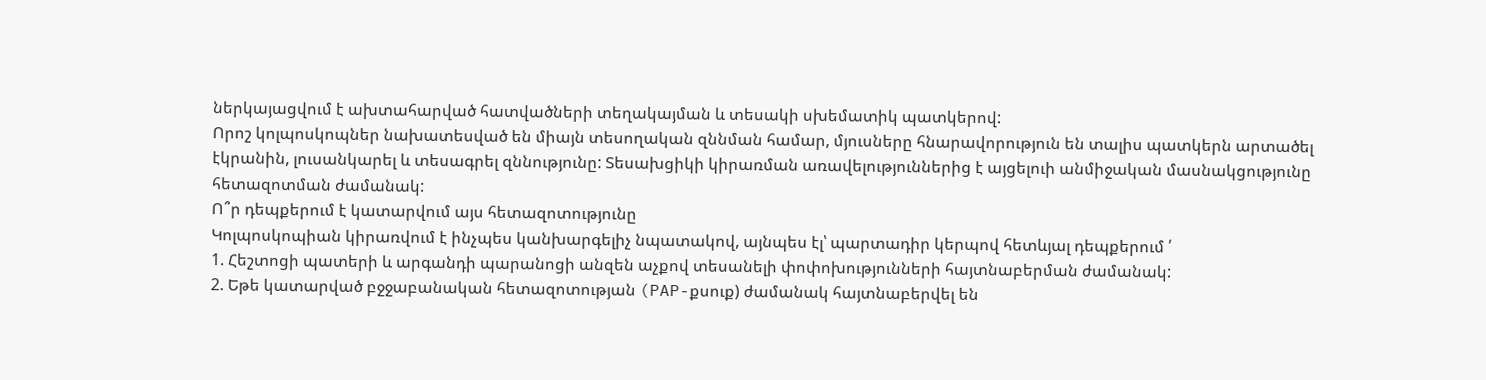ներկայացվում է ախտահարված հատվածների տեղակայման և տեսակի սխեմատիկ պատկերով:
Որոշ կոլպոսկոպներ նախատեսված են միայն տեսողական զննման համար, մյուսները հնարավորություն են տալիս պատկերն արտածել էկրանին, լուսանկարել և տեսագրել զննությունը: Տեսախցիկի կիրառման առավելություններից է այցելուի անմիջական մասնակցությունը հետազոտման ժամանակ:
Ո՞ր դեպքերում է կատարվում այս հետազոտությունը
Կոլպոսկոպիան կիրառվում է ինչպես կանխարգելիչ նպատակով, այնպես էլ՝ պարտադիր կերպով հետևյալ դեպքերում ՛
1. Հեշտոցի պատերի և արգանդի պարանոցի անզեն աչքով տեսանելի փոփոխությունների հայտնաբերման ժամանակ:
2. Եթե կատարված բջջաբանական հետազոտության (PAP-քսուք) ժամանակ հայտնաբերվել են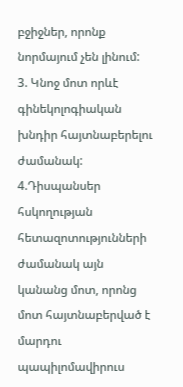բջիջներ, որոնք նորմայում չեն լինում:
3. Կնոջ մոտ որևէ գինեկոլոգիական խնդիր հայտնաբերելու ժամանակ:
4.Դիսպանսեր հսկողության հետազոտությունների ժամանակ այն կանանց մոտ, որոնց մոտ հայտնաբերված է մարդու պապիլոմավիրուս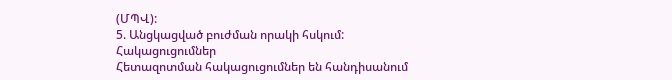(ՄՊՎ):
5. Անցկացված բուժման որակի հսկում:
Հակացուցումներ
Հետազոտման հակացուցումներ են հանդիսանում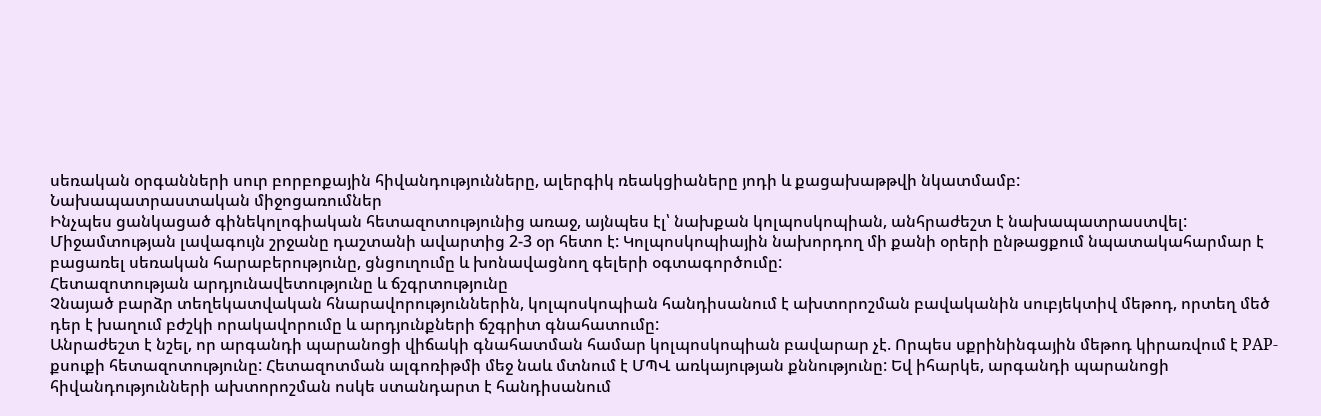սեռական օրգանների սուր բորբոքային հիվանդությունները, ալերգիկ ռեակցիաները յոդի և քացախաթթվի նկատմամբ:
Նախապատրաստական միջոցառումներ
Ինչպես ցանկացած գինեկոլոգիական հետազոտությունից առաջ, այնպես էլ՝ նախքան կոլպոսկոպիան, անհրաժեշտ է նախապատրաստվել: Միջամտության լավագույն շրջանը դաշտանի ավարտից 2-3 օր հետո է: Կոլպոսկոպիային նախորդող մի քանի օրերի ընթացքում նպատակահարմար է բացառել սեռական հարաբերությունը, ցնցուղումը և խոնավացնող գելերի օգտագործումը:
Հետազոտության արդյունավետությունը և ճշգրտությունը
Չնայած բարձր տեղեկատվական հնարավորություններին, կոլպոսկոպիան հանդիսանում է ախտորոշման բավականին սուբյեկտիվ մեթոդ, որտեղ մեծ դեր է խաղում բժշկի որակավորումը և արդյունքների ճշգրիտ գնահատումը:
Անրաժեշտ է նշել, որ արգանդի պարանոցի վիճակի գնահատման համար կոլպոսկոպիան բավարար չէ. Որպես սքրինինգային մեթոդ կիրառվում է PAP-քսուքի հետազոտությունը: Հետազոտման ալգոռիթմի մեջ նաև մտնում է ՄՊՎ առկայության քննությունը: Եվ իհարկե, արգանդի պարանոցի հիվանդությունների ախտորոշման ոսկե ստանդարտ է հանդիսանում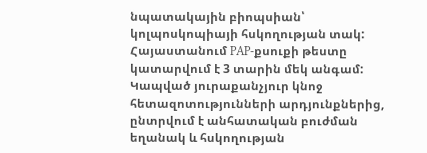նպատակային բիոպսիան՝ կոլպոսկոպիայի հսկողության տակ:
Հայաստանում PAP-քսուքի թեստը կատարվում է 3 տարին մեկ անգամ: Կապված յուրաքանչյուր կնոջ հետազոտությունների արդյունքներից, ընտրվում է անհատական բուժման եղանակ և հսկողության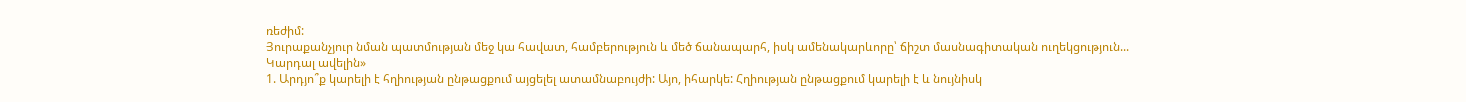ռեժիմ:
Յուրաքանչյուր նման պատմության մեջ կա հավատ, համբերություն և մեծ ճանապարհ, իսկ ամենակարևորը՝ ճիշտ մասնագիտական ուղեկցություն...
Կարդալ ավելին»
1. Արդյո՞ք կարելի է հղիության ընթացքում այցելել ատամնաբույժի: Այո, իհարկե: Հղիության ընթացքում կարելի է և նույնիսկ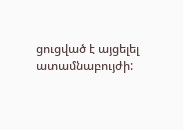ցուցված է այցելել ատամնաբույժի: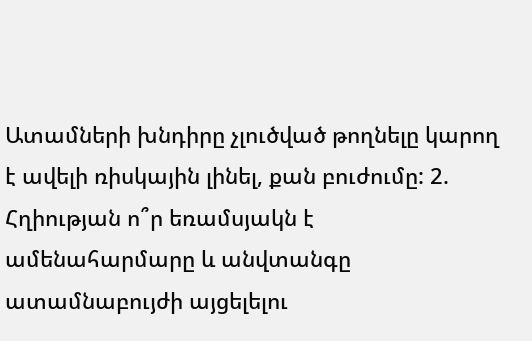Ատամների խնդիրը չլուծված թողնելը կարող է ավելի ռիսկային լինել, քան բուժումը: 2. Հղիության ո՞ր եռամսյակն է ամենահարմարը և անվտանգը ատամնաբույժի այցելելու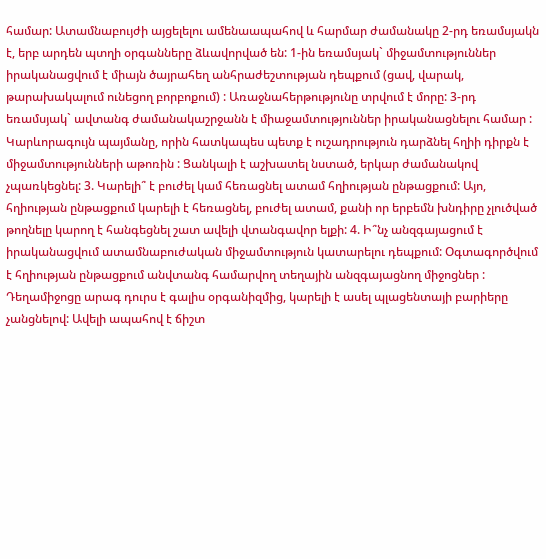համար: Ատամնաբույժի այցելելու ամենաապահով և հարմար ժամանակը 2-րդ եռամսյակն է, երբ արդեն պտղի օրգանները ձևավորված են: 1-ին եռամսյակ` միջամտություններ իրականացվում է միայն ծայրահեղ անհրաժեշտության դեպքում (ցավ, վարակ, թարախակալում ունեցող բորբոքում) : Առաջնահերթությունը տրվում է մորը: 3-րդ եռամսյակ` ավտանգ ժամանակաշրջանն է միաջամտություններ իրականացնելու համար : Կարևորագույն պայմանը, որին հատկապես պետք է ուշադրություն դարձնել հղիի դիրքն է միջամտությունների աթոռին : Ցանկալի է աշխատել նստած, երկար ժամանակով չպառկեցնել: 3. Կարելի՞ է բուժել կամ հեռացնել ատամ հղիության ընթացքում: Այո, հղիության ընթացքում կարելի է հեռացնել, բուժել ատամ, քանի որ երբեմն խնդիրը չլուծված թողնելը կարող է հանգեցնել շատ ավելի վտանգավոր ելքի: 4. Ի՞նչ անզգայացում է իրականացվում ատամնաբուժական միջամտություն կատարելու դեպքում: Օգտագործվում է հղիության ընթացքում անվտանգ համարվող տեղային անզգայացնող միջոցներ : Դեղամիջոցը արագ դուրս է գալիս օրգանիզմից, կարելի է ասել պլացենտայի բարիերը չանցնելով: Ավելի ապահով է ճիշտ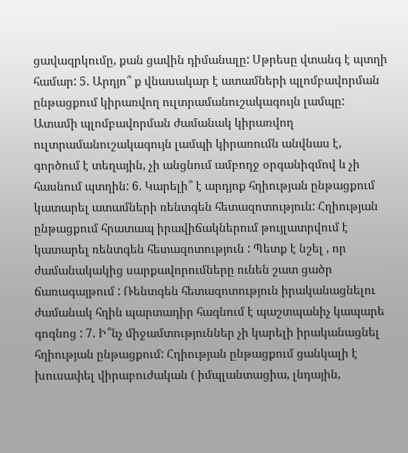ցավազրկումը, քան ցավին դիմանալը: Սթրեսը վտանգ է պտղի համար: 5. Արդյո՞ ք վնասակար է ատամների պլոմբավորման ընթացքում կիրառվող ուլտրամանուշակագույն լամպը: Ատամի պլոմբավորման ժամանակ կիրառվող ուլտրամանուշակագույն լամպի կիրառումն անվնաս է, գործում է տեղային, չի անցնում ամբողջ օրգանիզմով և չի հասնում պտղին: 6. Կարելի՞ է արդյոք հղիության ընթացքում կատարել ատամների ռենտգեն հետազոտություն: Հղիության ընթացքում հրատապ իրավիճակներում թույլատրվում է կատարել ռենտգեն հետազոտություն : Պետք է նշել , որ ժամանակակից սարքավորումները ունեն շատ ցածր ճառագայթում : Ռենտգեն հետազոտություն իրականացնելու ժամանակ հղին պարտադիր հագնում է պաշտպանիչ կապարե գոգնոց : 7. Ի՞նչ միջամտություններ չի կարելի իրականացնել հղիության ընթացքում: Հղիության ընթացքում ցանկալի է խուսափել վիրաբուժական ( իմպլանտացիա, լնդային,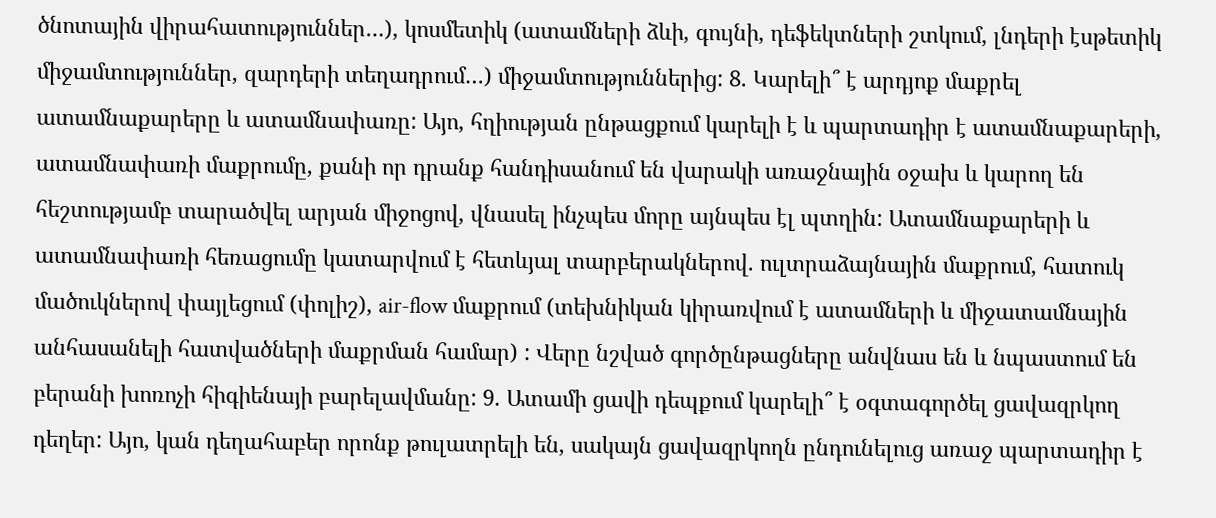ծնոտային վիրահատություններ…), կոսմետիկ (ատամների ձևի, գույնի, դեֆեկտների շտկում, լնդերի էսթետիկ միջամտություններ, զարդերի տեղադրում…) միջամտություններից: 8. Կարելի՞ է արդյոք մաքրել ատամնաքարերը և ատամնափառը: Այո, հղիության ընթացքում կարելի է և պարտադիր է ատամնաքարերի, ատամնափառի մաքրումը, քանի որ դրանք հանդիսանում են վարակի առաջնային օջախ և կարող են հեշտությամբ տարածվել արյան միջոցով, վնասել ինչպես մորը այնպես էլ պտղին: Ատամնաքարերի և ատամնափառի հեռացումը կատարվում է հետևյալ տարբերակներով. ուլտրաձայնային մաքրում, հատուկ մածուկներով փայլեցում (փոլիշ), air-flow մաքրում (տեխնիկան կիրառվում է ատամների և միջատամնային անհասանելի հատվածների մաքրման համար) : Վերը նշված գործընթացները անվնաս են և նպաստում են բերանի խոռոչի հիգիենայի բարելավմանը: 9. Ատամի ցավի դեպքում կարելի՞ է օգտագործել ցավազրկող դեղեր: Այո, կան դեղահաբեր որոնք թուլատրելի են, սակայն ցավազրկողն ընդունելուց առաջ պարտադիր է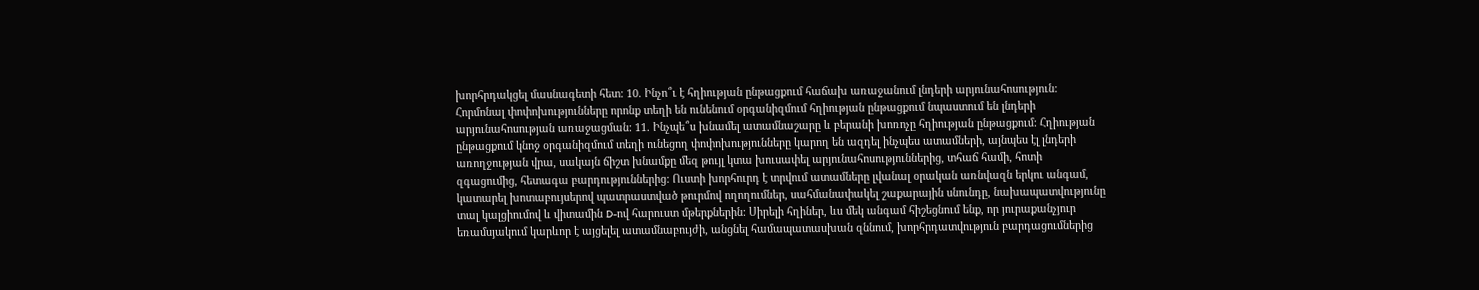խորհրդակցել մասնագետի հետ: 10. Ինչո՞ւ է հղիության ընթացքում հաճախ առաջանում լնդերի արյունահոսություն: Հորմոնալ փոփոխությունները որոնք տեղի են ունենում օրգանիզմում հղիության ընթացքում նպաստում են լնդերի արյունահոսության առաջացման: 11. Ինչպե՞ս խնամել ատամնաշարը և բերանի խոռոչը հղիության ընթացքում: Հղիության ընթացքում կնոջ օրգանիզմում տեղի ունեցող փոփոխությունները կարող են ազդել ինչպես ատամների, այնպես էլ լնդերի առողջության վրա, սակայն ճիշտ խնամքը մեզ թույլ կտա խուսափել արյունահոսություններից, տհաճ համի, հոտի զգացումից, հետագա բարդություններից: Ուստի խորհուրդ է տրվում ատամները լվանալ օրական առնվազն երկու անգամ, կատարել խոտաբույսերով պատրաստված թուրմով ողողումներ, սահմանափակել շաքարային սնունդը, նախապատվությունը տալ կալցիումով և վիտամին D-ով հարուստ մթերքներին: Սիրելի հղիներ, ևս մեկ անգամ հիշեցնում ենք, որ յուրաքանչյուր եռամսյակում կարևոր է այցելել ատամնաբույժի, անցնել համապատասխան զննում, խորհրդատվություն բարդացումներից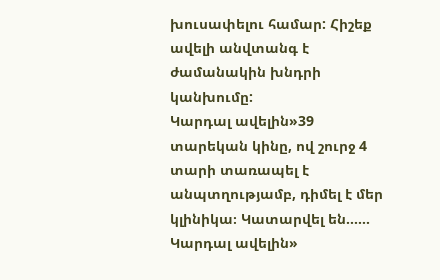խուսափելու համար: Հիշեք ավելի անվտանգ է ժամանակին խնդրի կանխումը:
Կարդալ ավելին»39 տարեկան կինը, ով շուրջ 4 տարի տառապել է անպտղությամբ, դիմել է մեր կլինիկա։ Կատարվել են......
Կարդալ ավելին»